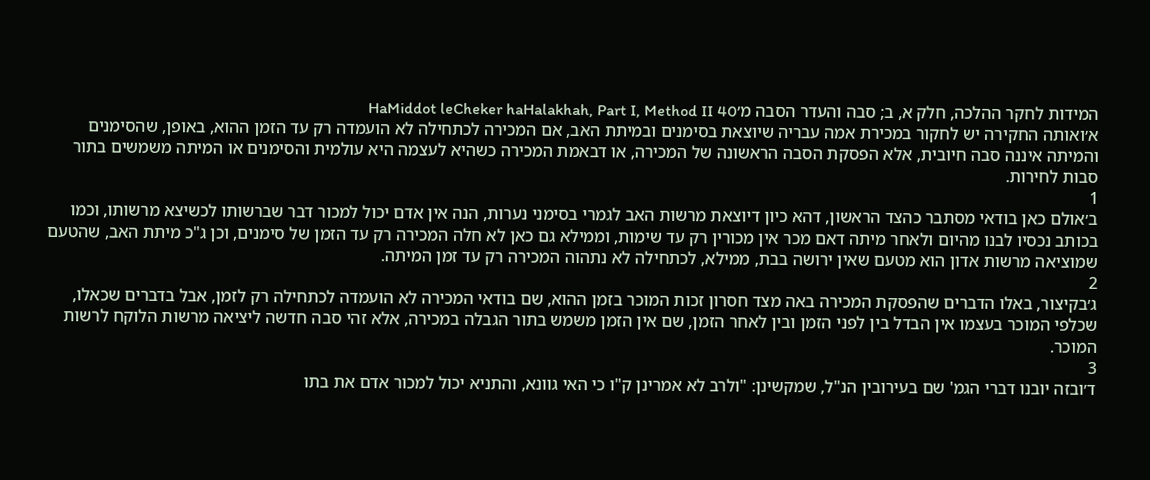המידות לחקר ההלכה, חלק א, ב; סבה והעדר הסבה מ׳HaMiddot leCheker haHalakhah, Part I, Method II 40
א׳ואותה החקירה יש לחקור במכירת אמה עבריה שיוצאת בסימנים ובמיתת האב, אם המכירה לכתחילה לא הועמדה רק עד הזמן ההוא, באופן, שהסימנים והמיתה איננה סבה חיובית, אלא הפסקת הסבה הראשונה של המכירה, או דבאמת המכירה כשהיא לעצמה היא עולמית והסימנים או המיתה משמשים בתור סבות לחירות.
1
ב׳אולם כאן בודאי מסתבר כהצד הראשון, דהא כיון דיוצאת מרשות האב לגמרי בסימני נערות, הנה אין אדם יכול למכור דבר שברשותו לכשיצא מרשותו, וכמו בכותב נכסיו לבנו מהיום ולאחר מיתה דאם מכר אין מכורין רק עד שימות, וממילא גם כאן לא חלה המכירה רק עד הזמן של סימנים, וכן ג"כ מיתת האב, שהטעם שמוציאה מרשות אדון הוא מטעם שאין ירושה בבת, ממילא, לכתחילה לא נתהוה המכירה רק עד זמן המיתה.
2
ג׳בקיצור, באלו הדברים שהפסקת המכירה באה מצד חסרון זכות המוכר בזמן ההוא, שם בודאי המכירה לא הועמדה לכתחילה רק לזמן, אבל בדברים שכאלו, שכלפי המוכר בעצמו אין הבדל בין לפני הזמן ובין לאחר הזמן, שם אין הזמן משמש בתור הגבלה במכירה, אלא זהי סבה חדשה ליציאה מרשות הלוקח לרשות המוכר.
3
ד׳ובזה יובנו דברי הגמ' שם בעירובין הנ"ל, שמקשינן: "ולרב לא אמרינן ק"ו כי האי גוונא, והתניא יכול למכור אדם את בתו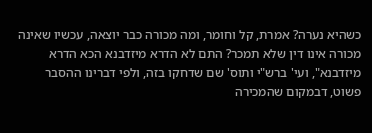כשהיא נערה? אמרת, קל וחומר, ומה מכורה כבר יוצאה, עכשיו שאינה מכורה אינו דין שלא תמכר? התם לא הדרא מיזדבנא הכא הדרא מיזדבנא", ועי' ברש"י ותוס' שם שדחקו בזה, ולפי דברינו ההסבר פשוט, דבמקום שהמכירה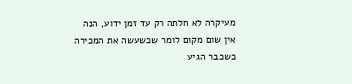מעיקרה לא חלתה רק עד זמן ידוע, הנה אין שום מקום לומר שכשעשה את המכירה כשכבר הגיע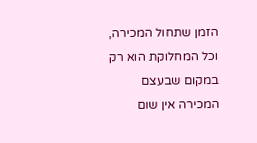הזמן שתחול המכירה, וכל המחלוקת הוא רק במקום שבעצם המכירה אין שום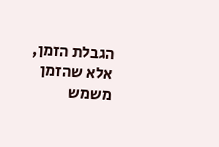הגבלת הזמן, אלא שהזמן משמש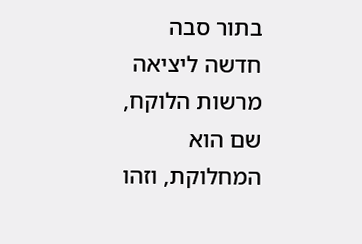בתור סבה חדשה ליציאה מרשות הלוקח, שם הוא המחלוקת, וזהו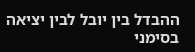ההבדל בין יובל לבין יציאה בסימני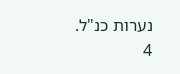נערות כנ"ל.
4